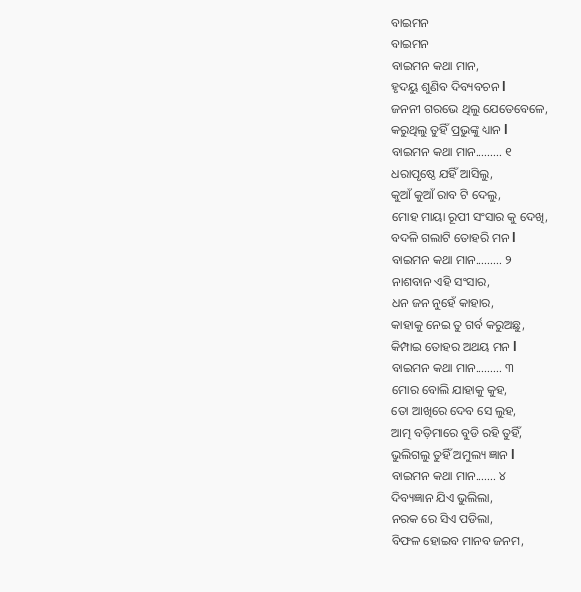ବାଇମନ
ବାଇମନ
ବାଇମନ କଥା ମାନ,
ହୃଦୟୁ ଶୁଣିବ ଦିବ୍ୟବଚନ l
ଜନନୀ ଗରଭେ ଥିଲୁ ଯେତେବେଳେ,
କରୁଥିଲୁ ତୁହିଁ ପ୍ରଭୁଙ୍କୁ ଧ୍ୟାନ l
ବାଇମନ କଥା ମାନ......... ୧
ଧରାପୃଷ୍ଠେ ଯହିଁ ଆସିଲୁ,
କୁଆଁ କୁଆଁ ରାବ ଟି ଦେଲୁ,
ମୋହ ମାୟା ରୂପୀ ସଂସାର କୁ ଦେଖି,
ବଦଳି ଗଲାଟି ତୋହରି ମନ l
ବାଇମନ କଥା ମାନ......... ୨
ନାଶବାନ ଏହି ସଂସାର,
ଧନ ଜନ ନୁହେଁ କାହାର,
କାହାକୁ ନେଇ ତୁ ଗର୍ବ କରୁଅଛୁ,
କିମ୍ପାଇ ତୋହର ଅଥୟ ମନ l
ବାଇମନ କଥା ମାନ......... ୩
ମୋର ବୋଲି ଯାହାକୁ କୁହ,
ତୋ ଆଖିରେ ଦେବ ସେ ଲୁହ,
ଆତ୍ମ ବଡ଼ିମାରେ ବୁଡି ରହି ତୁହିଁ,
ଭୁଲିଗଲୁ ତୁହିଁ ଅମୁଲ୍ୟ ଜ୍ଞାନ l
ବାଇମନ କଥା ମାନ....... ୪
ଦିବ୍ୟଜ୍ଞାନ ଯିଏ ଭୁଲିଲା,
ନରକ ରେ ସିଏ ପଡିଲା,
ବିଫଳ ହୋଇବ ମାନବ ଜନମ,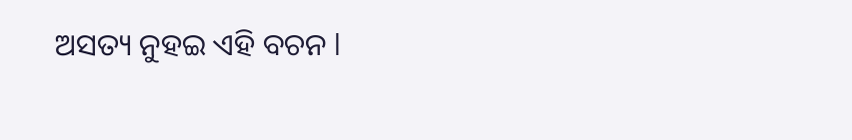ଅସତ୍ୟ ନୁହଇ ଏହି ବଚନ l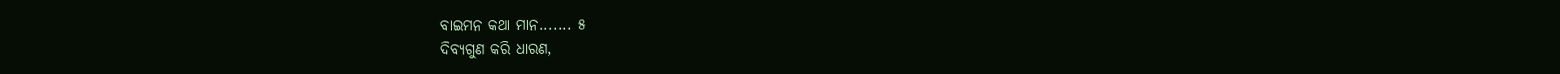ବାଇମନ କଥା ମାନ....... ୫
ଦିବ୍ୟଗୁଣ କରି ଧାରଣ,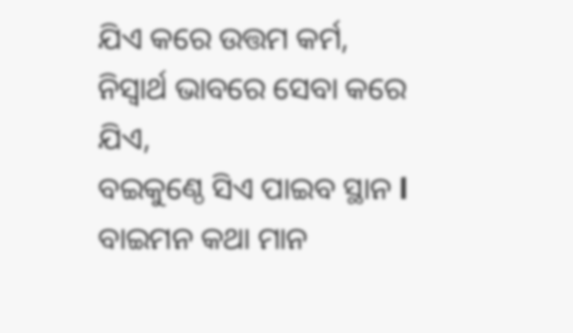ଯିଏ କରେ ଉତ୍ତମ କର୍ମ,
ନିସ୍ଵାର୍ଥ ଭାବରେ ସେବା କରେ ଯିଏ,
ବଇକୁଣ୍ଠେ ସିଏ ପାଇବ ସ୍ଥାନ l
ବାଇମନ କଥା ମାନ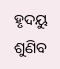ହୃଦୟୁ ଶୁଣିବ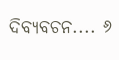ଦିବ୍ୟବଚନ.... ୬